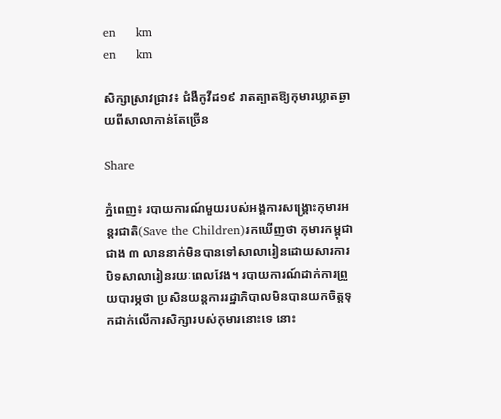en     km
en     km

សិក្សាស្រាវជ្រាវ៖ ជំងឺកូវីដ១៩ រាតត្បាតឱ្យកុមារឃ្លាតឆ្ងាយពីសាលាកាន់តែច្រើន

Share

ភ្នំពេញ៖ របាយការណ៍មួយរបស់អង្គការសង្គ្រោះកុមារអន្តរជាតិ(Save the Children)រកឃើញថា កុមារកម្ពុជាជាង ៣ លាននាក់មិនបានទៅសាលារៀនដោយសារការបិទសាលារៀនរយៈពេលវែង។ របាយការណ៍ដាក់ការព្រួយបារម្ភថា ប្រសិនយន្តការរដ្ឋាភិបាលមិនបានយកចិត្តទុកដាក់លើការសិក្សារបស់កុមារនោះទេ នោះ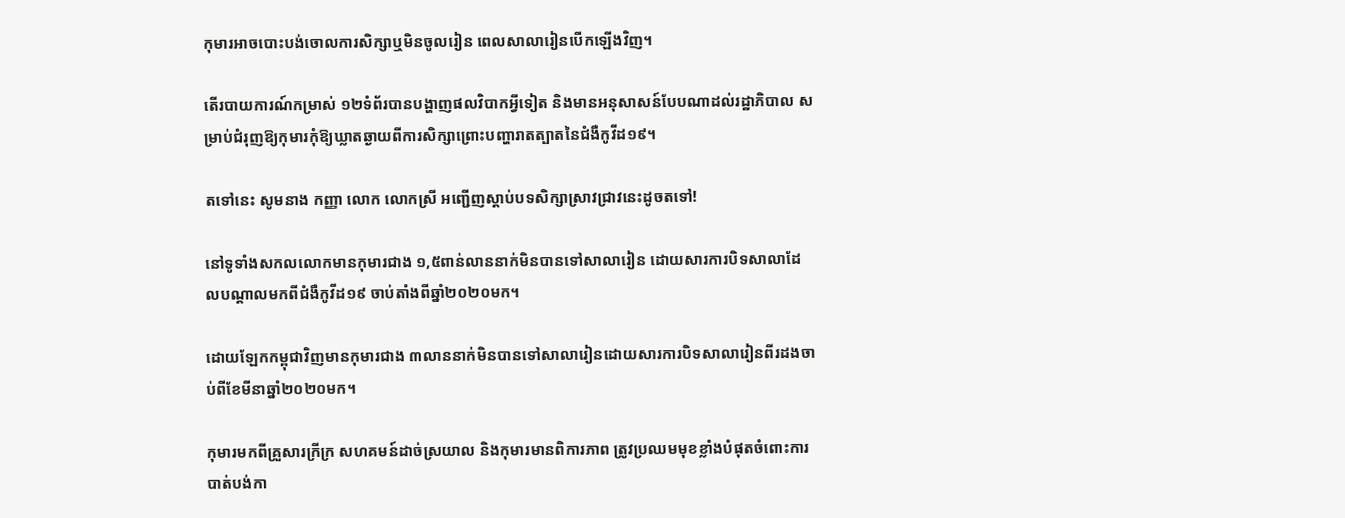កុមារអាចបោះបង់ចោលការសិក្សាឬមិនចូលរៀន ពេលសាលារៀនបើកឡើងវិញ។

តើរបាយការណ៍កម្រាស់ ១២ទំព័របានបង្ហាញផលវិបាកអ្វីទៀត និងមានអនុសាសន៍បែបណាដល់រដ្ឋាភិបាល សម្រាប់ជំរុញឱ្យកុមារកុំឱ្យឃ្លាតឆ្ងាយពីការសិក្សាព្រោះបញ្ហារាតត្បាតនៃជំងឺកូវីដ១៩។

តទៅនេះ សូមនាង កញ្ញា លោក លោកស្រី អញ្ជើញស្តាប់បទសិក្សាស្រាវជ្រាវនេះដូចតទៅ!

នៅទូទាំងសកលលោកមានកុមារជាង ១,៥ពាន់លាននាក់មិនបានទៅសាលារៀន ដោយសារការបិទសាលាដែលបណ្តាលមកពីជំងឺកូវីដ១៩ ចាប់តាំងពីឆ្នាំ២០២០មក។

ដោយឡែកកម្ពុជាវិញមានកុមារជាង ៣លាននាក់មិនបានទៅសាលារៀនដោយសារការបិទសាលារៀនពីរដងចាប់ពីខែមីនាឆ្នាំ២០២០មក។

កុមារមកពីគ្រួសារក្រីក្រ សហគមន៍ដាច់ស្រយាល និងកុមារមានពិការភាព ត្រូវប្រឈមមុខខ្លាំងបំផុតចំពោះការបាត់បង់កា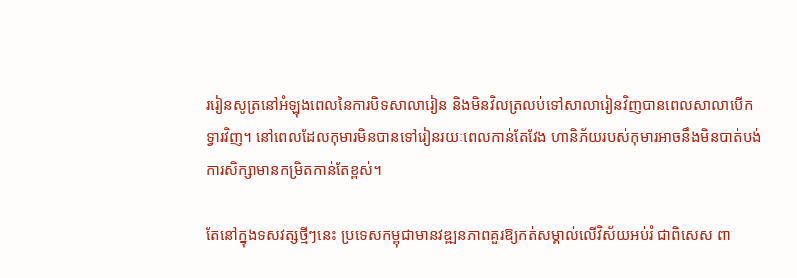ររៀនសូត្រនៅអំឡុងពេលនៃការបិទសាលារៀន និងមិនវិលត្រលប់ទៅសាលារៀនវិញបានពេលសាលាបើកទ្វារវិញ។ នៅពេលដែលកុមារមិនបានទៅរៀនរយៈពេលកាន់តែវែង ហានិភ័យរបស់កុមារអាចនឹងមិនបាត់បង់ការសិក្សាមានកម្រិតកាន់តែខ្ពស់។

តែនៅក្នុងទសវត្សថ្មីៗនេះ ប្រទេសកម្ពុជាមានវឌ្ឍនភាពគួរឱ្យកត់សម្គាល់លើវិស័យអប់រំ ជាពិសេស ពា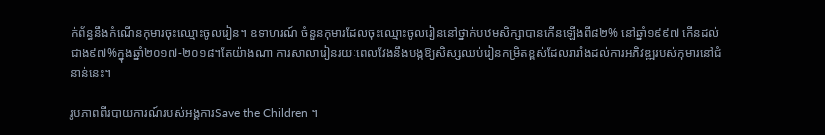ក់ព័ន្ធនឹងកំណើនកុមារចុះឈ្មោះចូលរៀន។ ឧទាហរណ៍ ចំនួនកុមារដែលចុះឈ្មោះចូលរៀននៅថ្នាក់បឋមសិក្សាបានកើនឡើងពី៨២% នៅឆ្នាំ១៩៩៧ កើនដល់ជាង៩៧%ក្នុងឆ្នាំ២០១៧-២០១៨។តែយ៉ាងណា ការសាលារៀនរយៈពេលវែងនឹងបង្កឱ្យសិស្សឈប់រៀនកម្រិតខ្ពស់ដែលរារាំងដល់ការអភិវឌ្ឍរបស់កុមារនៅជំនាន់នេះ។

រូបភាពពីរបាយការណ៍របស់អង្គការSave the Children ។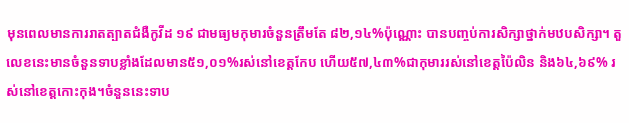មុនពេលមានការរាតត្បាតជំងឺកូវីដ ១៩ ជាមធ្យមកុមារចំនួនត្រឹមតែ ៨២,១៤%ប៉ុណ្ណោះ បានបញ្ចប់ការសិក្សាថ្នាក់មឋបសិក្សា។ តួលេខនេះមានចំនួនទាបខ្លាំងដែលមាន៥១,០១%រស់នៅខេត្តកែប ហើយ៥៧,៤៣%ជាកុមាររស់នៅខេត្តប៉ៃលិន និង៦៤,៦៩% រស់នៅខេត្តកោះកុង។ចំនួននេះទាប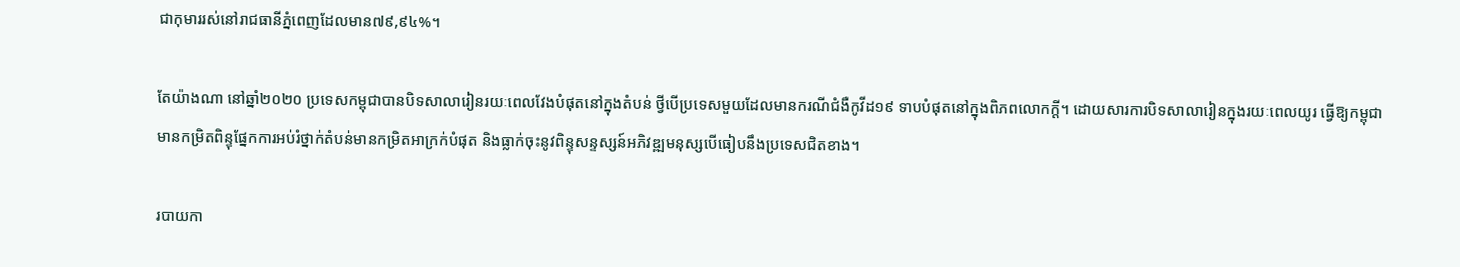ជាកុមាររស់នៅរាជធានីភ្នំពេញដែលមាន៧៩,៩៤%។

តែយ៉ាងណា នៅឆ្នាំ២០២០ ប្រទេសកម្ពុជាបានបិទសាលារៀនរយៈពេលវែងបំផុតនៅក្នុងតំបន់ ថ្វីបើប្រទេសមួយដែលមានករណីជំងឺកូវីដ១៩ ទាបបំផុតនៅក្នុងពិភពលោកក្តី។ ដោយសារការបិទសាលារៀនក្នុងរយៈពេលយូរ ធ្វើឱ្យកម្ពុជាមានកម្រិតពិន្ទុផ្នែកការអប់រំថ្នាក់តំបន់មានកម្រិតអាក្រក់បំផុត និងធ្លាក់ចុះនូវពិន្ទុសន្ទស្សន៍អភិវឌ្ឍមនុស្សបើធៀបនឹងប្រទេសជិតខាង។

របាយកា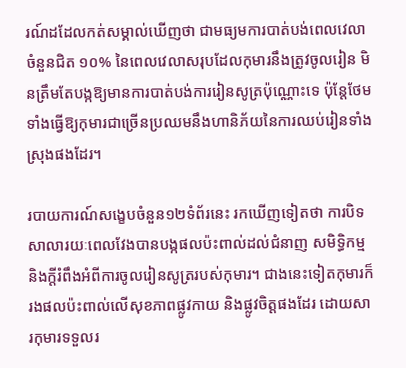រណ៍ដដែលកត់សម្គាល់ឃើញថា ជាមធ្យមការបាត់បង់ពេលវេលាចំនួនជិត ១០% នៃពេលវេលាសរុបដែលកុមារនឹងត្រូវចូលរៀន មិនត្រឹមតែបង្កឱ្យមានការបាត់បង់ការរៀនសូត្រប៉ុណ្ណោះទេ ប៉ុន្តែថែមទាំងធ្វើឱ្យកុមារជាច្រើនប្រឈមនឹងហានិភ័យនៃការឈប់រៀនទាំងស្រុងផងដែរ។

របាយការណ៍សង្ខេបចំនួន១២ទំព័រនេះ រកឃើញទៀតថា ការបិទសាលារយៈពេលវែងបានបង្កផលប៉ះពាល់ដល់ជំនាញ សមិទិ្ធកម្ម និងក្តីរំពឹងអំពីការចូលរៀនសូត្ររបស់កុមារ។ ជាងនេះទៀតកុមារក៏រងផលប៉ះពាល់លើសុខភាពផ្លូវកាយ និងផ្លូវចិត្តផងដែរ ដោយសារកុមារទទួលរ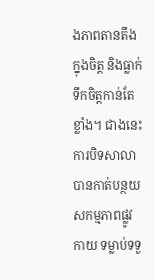ងភាពតានតឹងក្នុងចិត្ត និងធ្លាក់ទឹកចិត្តកាន់តែខ្លាំង។ ជាងនេះ ការបិទសាលាបានកាត់បន្ថយសកម្មភាពផ្លូវកាយ ទម្លាប់ទទួ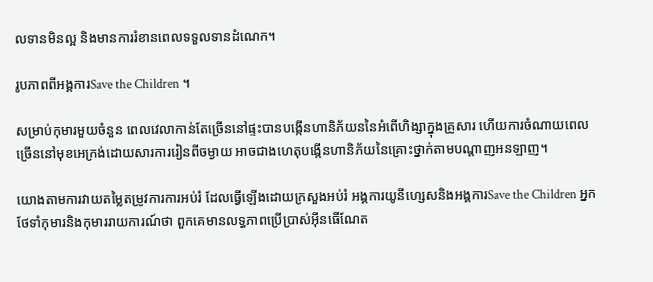លទានមិនល្អ និងមានការរំខានពេលទទួលទានដំណេក។

រូបភាពពីអង្គការSave the Children ។

សម្រាប់កុមារមួយចំនួន ពេលវេលាកាន់តែច្រើននៅផ្ទះបានបង្កើនហានិភ័យននៃអំពើហិង្សាក្នុងគ្រូសារ ហើយការចំណាយពេលច្រើននៅមុខអេក្រង់ដោយសារការរៀនពីចម្ងាយ អាចជាងហេតុបង្កើនហានិភ័យនៃគ្រោះថ្នាក់តាមបណ្តាញអនឡាញ។

យោងតាមការវាយតម្លៃតម្រូវការការអប់រំ ដែលធ្វើឡើងដោយក្រសួងអប់រំ អង្គការយូនីហ្សេសនិងអង្គការSave the Children អ្នកថែទាំកុមារនិងកុមាររាយការណ៍ថា ពួកគេមានលទ្ធភាពប្រើប្រាស់អ៊ីនធើណែត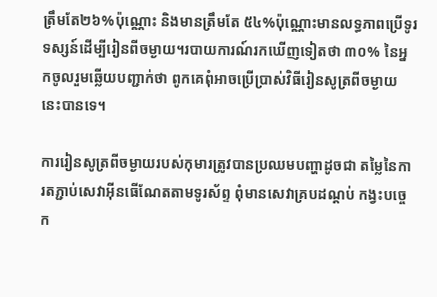ត្រឹមតែ២៦%ប៉ុណ្ណោះ និងមានត្រឹមតែ ៥៤%ប៉ុណ្ណោះមានលទ្ធភាពប្រើទូរទស្សន៍ដើម្បីរៀនពីចម្ងាយ។របាយការណ៍រកឃើញទៀតថា ៣០% នៃអ្នកចូលរួមឆ្លើយបញ្ជាក់ថា ពូកគេពុំអាចប្រើប្រាស់វិធីរៀនសូត្រពីចម្ងាយនេះបានទេ។

ការរៀនសូត្រពីចម្ងាយរបស់កុមារត្រូវបានប្រឈមបញ្ហាដូចជា តម្លៃនៃការតភ្ជាប់សេវាអ៊ីនធើណែតតាមទូរស័ព្ទ ពុំមានសេវាគ្របដណ្តប់ កង្វះបច្ចេក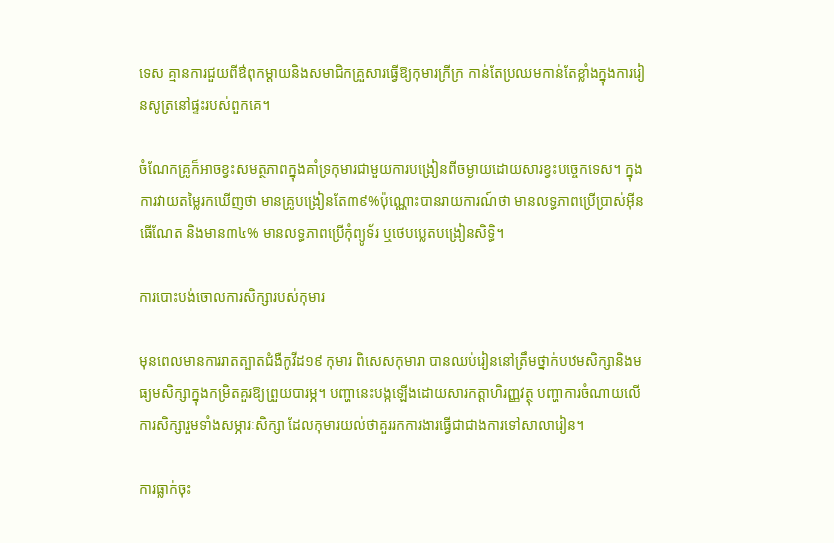ទេស គ្មានការជួយពីឳពុកម្តាយនិងសមាជិកគ្រួសារធ្វើឱ្យកុមារក្រីក្រ កាន់តែប្រឈមកាន់តែខ្លាំងក្នុងការរៀនសូត្រនៅផ្ទះរបស់ពួកគេ។

ចំណែកគ្រូក៏អាចខ្វះសមត្ថភាពក្នុងគាំទ្រកុមារជាមួយការបង្រៀនពីចម្ងាយដោយសារខ្វះបច្ចេកទេស។ ក្នុងការវាយតម្លៃរកឃើញថា មានគ្រូបង្រៀនតែ៣៩%ប៉ុណ្ណោះបានរាយការណ៍ថា មានលទ្ធភាពប្រើប្រាស់អ៊ីនធើណែត និងមាន៣៤% មានលទ្ធភាពប្រើកុំព្យូទ័រ ឬថេបប្លេតបង្រៀនសិទ្ធិ។

ការបោះបង់ចោលការសិក្សារបស់កុមារ

មុនពេលមានការរាតត្បាតជំងឺកូវីដ១៩ កុមារ ពិសេសកុមារា បានឈប់រៀននៅត្រឹមថ្នាក់បឋមសិក្សានិងមធ្យមសិក្សាក្នុងកម្រិតគួរឱ្យព្រួយបារម្ភ។ បញ្ហានេះបង្កឡើងដោយសារកត្តាហិរញ្ញវត្ថុ បញ្ហាការចំណាយលើការសិក្សារួមទាំងសម្ភារៈសិក្សា ដែលកុមារយល់ថាគួររកការងារធ្វើជាជាងការទៅសាលារៀន។

ការធ្លាក់ចុះ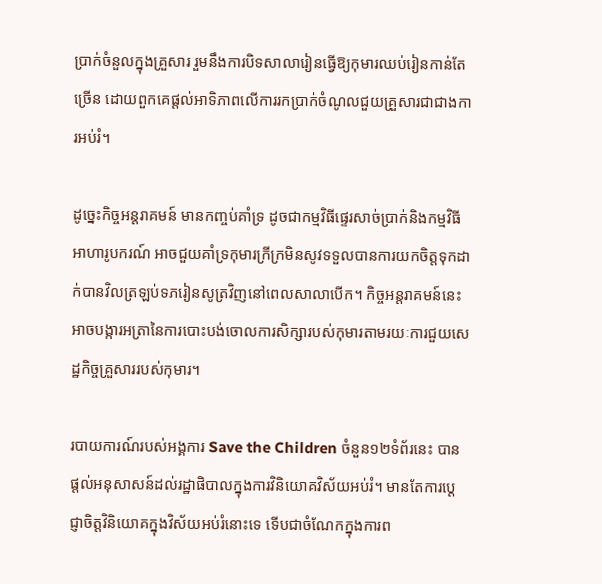ប្រាក់ចំនួលក្នុងគ្រួសារ រួមនឹងការបិទសាលារៀនធ្វើឱ្យកុមារឈប់រៀនកាន់តែច្រើន ដោយពួកគេផ្តល់អាទិភាពលើការរកប្រាក់ចំណូលជួយគ្រួសារជាជាងការអប់រំ។

ដូច្នេះកិច្ចអន្តរាគមន៍ មានកញ្ចប់គាំទ្រ ដូចជាកម្មវិធីផ្ទេរសាច់ប្រាក់និងកម្មវិធីអាហារូបករណ៍ អាចជួយគាំទ្រកុមារក្រីក្រមិនសូវទទួលបានការយកចិត្តទុកដាក់បានវិលត្រឡប់ទភរៀនសូត្រវិញនៅពេលសាលាបើក។ កិច្ចអន្តរាគមន៍នេះ អាចបង្ការអត្រានៃការបោះបង់ចោលការសិក្សារបស់កុមារតាមរយៈការជួយសេដ្ឋកិច្ចគ្រួសាររបស់កុមារ។

របាយការណ៍របស់អង្គការ Save the Children ចំនួន១២ទំព័រនេះ បានផ្តល់អនុសាសន៍ដល់រដ្ឋាផិបាលក្នុងការវិនិយោគវិស័យអប់រំ។ មានតែការប្តេជ្ញាចិត្តវិនិយោគក្នុងវិស័យអប់រំនោះទេ ទើបជាចំណែកក្នុងការព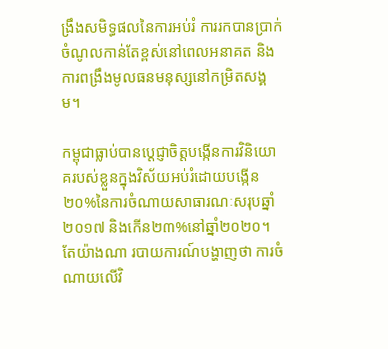ង្រឹងសមិទ្ធផលនៃការអប់រំ ការរកបានប្រាក់ចំណូលកាន់តែខ្ពស់នៅពេលអនាគត និងការពង្រឹងមូលធនមនុស្សនៅកម្រិតសង្គម។

កម្ពុជាធ្លាប់បានប្តេជ្ញាចិត្តបង្កើនការវិនិយោគរបស់ខ្លួនក្នុងវិស័យអប់រំដោយបង្កើន ២០%នៃការចំណាយសាធារណៈសរុបឆ្នាំ២០១៧ និងកើន២៣%នៅឆ្នាំ២០២០។ តែយ៉ាងណា របាយការណ៍បង្ហាញថា ការចំណាយលើវិ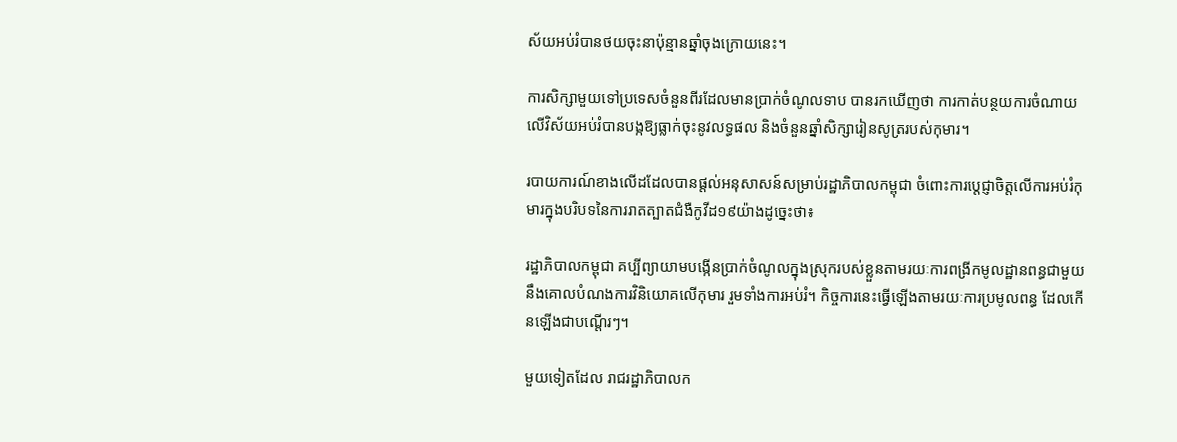ស័យអប់រំបានថយចុះនាប៉ុន្មានឆ្នាំចុងក្រោយនេះ។

ការសិក្សាមួយទៅប្រទេសចំនួនពីរដែលមានប្រាក់ចំណូលទាប បានរកឃើញថា ការកាត់បន្ថយការចំណាយលើវិស័យអប់រំបានបង្កឱ្យធ្លាក់ចុះនូវលទ្ធផល និងចំនួនឆ្នាំសិក្សារៀនសូត្ររបស់កុមារ។

របាយការណ៍ខាងលើដដែលបានផ្តល់អនុសាសន៍សម្រាប់រដ្ឋាភិបាលកម្ពុជា ចំពោះការបេ្តជ្ញាចិត្តលើការអប់រំកុមារក្នុងបរិបទនៃការរាតត្បាតជំងឺកូវីដ១៩យ៉ាងដូច្នេះថា៖

រដ្ឋាភិបាលកម្ពុជា គប្បីព្យាយាមបង្កើនប្រាក់ចំណូលក្នុងស្រុករបស់ខ្លួនតាមរយៈការពង្រីកមូលដ្ឋានពន្ធជាមួយនឹងគោលបំណងការវិនិយោគលើកុមារ រួមទាំងការអប់រំ។ កិច្ចការនេះធ្វើឡើងតាមរយៈការប្រមូលពន្ធ ដែលកើនឡើងជាបណ្តើរៗ។

មួយទៀតដែល រាជរដ្ឋាភិបាលក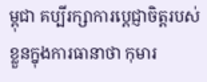ម្ពុជា គប្បីរក្សាការបេ្តជ្ញាចិត្តរបស់ខ្លួនក្នុងការធានាថា កុមារ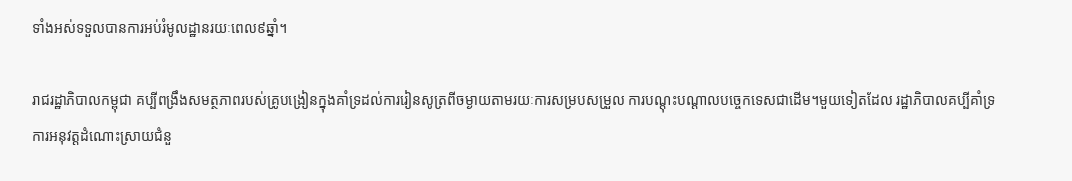ទាំងអស់ទទួលបានការអប់រំមូលដ្ឋានរយៈពេល៩ឆ្នាំ។

រាជរដ្ឋាភិបាលកម្ពុជា គប្បីពង្រឹងសមត្ថភាពរបស់គ្រូបង្រៀនក្នុងគាំទ្រដល់ការរៀនសូត្រពីចម្ងាយតាមរយៈការសម្របសម្រួល ការបណ្តុះបណ្តាលបច្ចេកទេសជាដើម។មួយទៀតដែល រដ្ឋាភិបាលគប្បីគាំទ្រការអនុវត្តដំណោះស្រាយជំនួ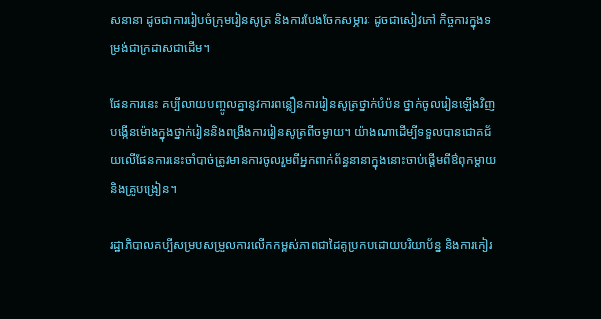សនានា ដូចជាការរៀបចំក្រុមរៀនសូត្រ និងការបែងចែកសម្ភារៈ ដូចជាសៀវភៅ កិច្ចការក្នុងទម្រង់ជាក្រដាសជាដើម។

ផែនការនេះ គប្បីលាយបញ្ចូលគ្នានូវការពន្លឿនការរៀនសូត្រថ្នាក់បំប៉ន ថ្នាក់ចូលរៀនឡើងវិញ បង្កើនម៉ោងក្នុងថ្នាក់រៀននិងពង្រឹងការរៀនសូត្រពីចម្ងាយ។ យ៉ាងណាដើម្បីទទួលបានជោគជ័យលើផែនការនេះចាំបាច់ត្រូវមានការចូលរួមពីអ្នកពាក់ព័ន្ធនានាក្នុងនោះចាប់ផ្តើមពីឳពុកម្តាយនិងគ្រូបង្រៀន។

រដ្ឋាភិបាលគប្បីសម្របសម្រួលការលើកកម្ពស់ភាពជាដៃគូប្រកបដោយបរិយាប័ន្ន និងការកៀរ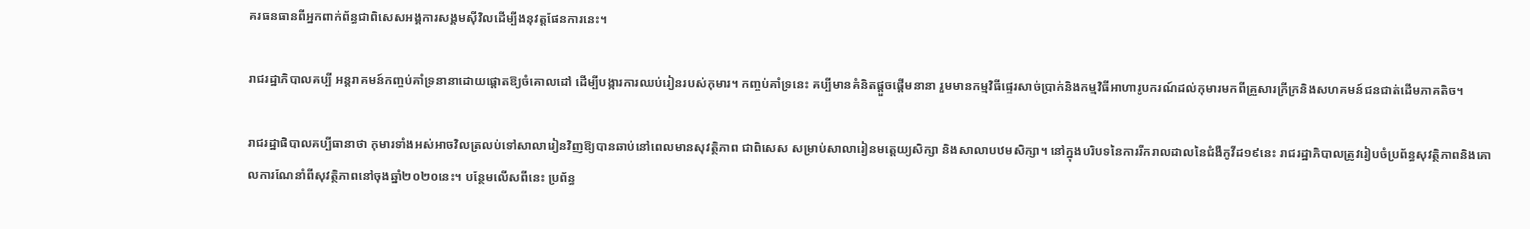គរធនធានពីអ្នកពាក់ព័ន្ធជាពិសេសអង្គការសង្គមស៊ីវិលដើម្បីងនុវត្តផែនការនេះ។

រាជរដ្ឋាភិបាលគប្បី អន្តរាគមន៍កញ្ចប់គាំទ្រនានាដោយផ្តោតឱ្យចំគោលដៅ ដើម្បីបង្ការការឈប់រៀនរបស់កុមារ។ កញ្ចប់គាំទ្រនេះ គប្បីមានគំនិតផ្តួចផ្តើមនានា រួមមានកម្មវិធីផ្ទេរសាច់ប្រាក់និងកម្មវិធីអាហារូបករណ៍ដល់កុមារមកពីគ្រួសារក្រីក្រនិងសហគមន៍ជនជាត់ដើមភាគតិច។

រាជរដ្ឋាផិបាលគប្បីធានាថា កុមារទាំងអស់អាចវិលត្រលប់ទៅសាលារៀនវិញឱ្យបានឆាប់នៅពេលមានសុវត្ថិភាព ជាពិសេស សម្រាប់សាលារៀនមត្តេយ្យសិក្សា និងសាលាបឋមសិក្សា។ នៅក្នុងបរិបទនៃការរីករាលដាលនៃជំងឺកូវីដ១៩នេះ រាជរដ្ឋាភិបាលត្រូវរៀបចំប្រព័ន្ធសុវត្ថិភាពនិងគោលការណែនាំពីសុវត្ថិភាពនៅចុងឆ្នាំ២០២០នេះ។ បន្ថែមលើសពីនេះ ប្រព័ន្ធ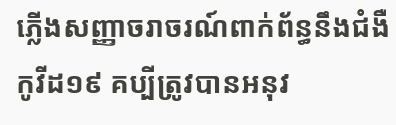ភ្លើងសញ្ញាចរាចរណ៍ពាក់ព័ន្ធនឹងជំងឺកូវីដ១៩ គប្បីត្រូវបានអនុវ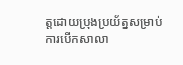ត្តដោយប្រុងប្រយ័ត្នសម្រាប់ការបើកសាលា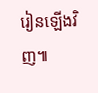រៀនឡើងវិញ៕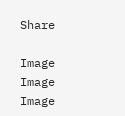Share

Image
Image
Image